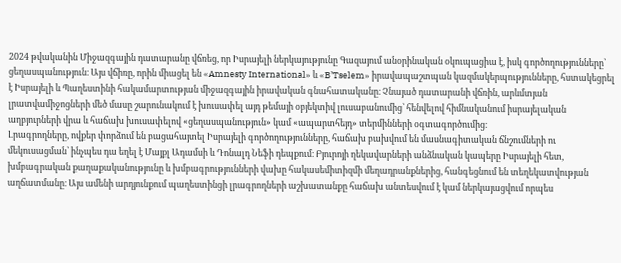2024 թվականին Միջազգային դատարանը վճռեց, որ Իսրայելի ներկայությունը Գազայում անօրինական օկուպացիա է, իսկ գործողությունները՝ ցեղասպանություն։ Այս վճիռը, որին միացել են «Amnesty International» և «B’Tselem» իրավապաշտպան կազմակերպությունները, հստակեցրել է Իսրայելի և Պաղեստինի հակամարտության միջազգային իրավական գնահատականը։ Չնայած դատարանի վճռին, արևմտյան լրատվամիջոցների մեծ մասը շարունակում է խուսափել այդ թեմայի օբյեկտիվ լուսաբանումից՝ հենվելով հիմնականում իսրայելական աղբյուրների վրա և հաճախ խուսափելով «ցեղասպանություն» կամ «ապարտհեյդ» տերմինների օգտագործումից։
Լրագրողները, ովքեր փորձում են բացահայտել Իսրայելի գործողությունները, հաճախ բախվում են մասնագիտական ճնշումների ու մեկուսացման՝ ինչպես դա եղել է Մայքլ Ադամսի և Դոնալդ Նեֆի դեպքում։ Բյուրոյի ղեկավարների անձնական կապերը Իսրայելի հետ, խմբագրական քաղաքականությունը և խմբագրությունների վախը հակասեմիտիզմի մեղադրանքներից, հանգեցնում են տեղեկատվության աղճատմանը։ Այս ամենի արդյունքում պաղեստինցի լրագրողների աշխատանքը հաճախ անտեսվում է կամ ներկայացվում որպես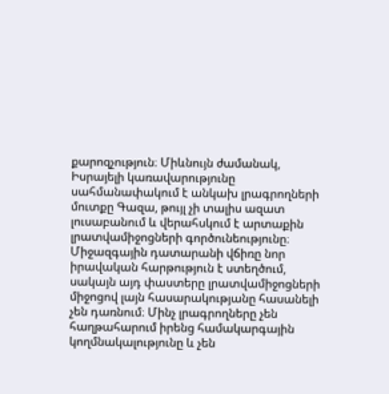քարոզչություն։ Միևնույն ժամանակ, Իսրայելի կառավարությունը սահմանափակում է անկախ լրագրողների մուտքը Գազա, թույլ չի տալիս ազատ լուսաբանում և վերահսկում է արտաքին լրատվամիջոցների գործունեությունը։
Միջազգային դատարանի վճիռը նոր իրավական հարթություն է ստեղծում, սակայն այդ փաստերը լրատվամիջոցների միջոցով լայն հասարակությանը հասանելի չեն դառնում։ Մինչ լրագրողները չեն հաղթահարում իրենց համակարգային կողմնակալությունը և չեն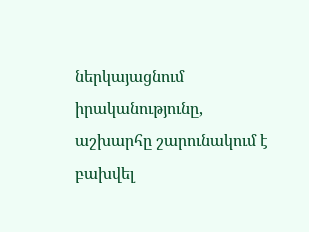ներկայացնում իրականությունը, աշխարհը շարունակում է բախվել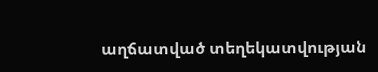աղճատված տեղեկատվության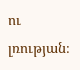ու լռության։